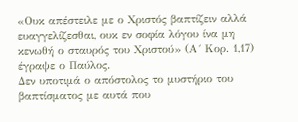«Ουκ απέστειλε με ο Χριστός βαπτίζειν αλλά ευαγγελίζεσθαι, ουκ εν σοφία λόγου ίνα μη κενωθή ο σταυρός του Χριστού» (Α´ Κορ. 1,17) έγραψε ο Παύλος.
Δεν υποτιμά ο απόστολος το μυστήριο του βαπτίσματος με αυτά που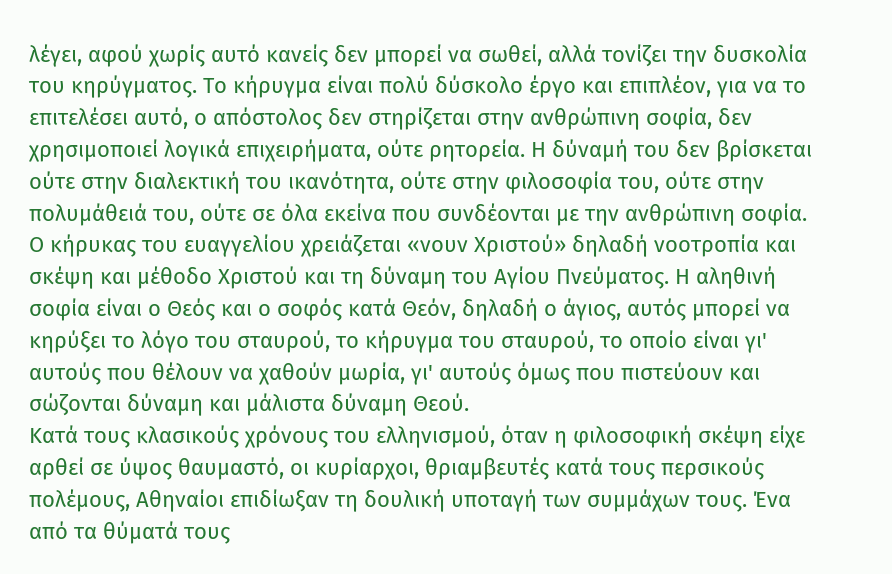λέγει, αφού χωρίς αυτό κανείς δεν μπορεί να σωθεί, αλλά τονίζει την δυσκολία του κηρύγματος. Το κήρυγμα είναι πολύ δύσκολο έργο και επιπλέον, για να το επιτελέσει αυτό, ο απόστολος δεν στηρίζεται στην ανθρώπινη σοφία, δεν χρησιμοποιεί λογικά επιχειρήματα, ούτε ρητορεία. Η δύναμή του δεν βρίσκεται ούτε στην διαλεκτική του ικανότητα, ούτε στην φιλοσοφία του, ούτε στην πολυμάθειά του, ούτε σε όλα εκείνα που συνδέονται με την ανθρώπινη σοφία.
Ο κήρυκας του ευαγγελίου χρειάζεται «νουν Χριστού» δηλαδή νοοτροπία και σκέψη και μέθοδο Χριστού και τη δύναμη του Αγίου Πνεύματος. Η αληθινή σοφία είναι ο Θεός και ο σοφός κατά Θεόν, δηλαδή ο άγιος, αυτός μπορεί να κηρύξει το λόγο του σταυρού, το κήρυγμα του σταυρού, το οποίο είναι γι' αυτούς που θέλουν να χαθούν μωρία, γι' αυτούς όμως που πιστεύουν και σώζονται δύναμη και μάλιστα δύναμη Θεού.
Κατά τους κλασικούς χρόνους του ελληνισμού, όταν η φιλοσοφική σκέψη είχε αρθεί σε ύψος θαυμαστό, οι κυρίαρχοι, θριαμβευτές κατά τους περσικούς πολέμους, Αθηναίοι επιδίωξαν τη δουλική υποταγή των συμμάχων τους. Ένα από τα θύματά τους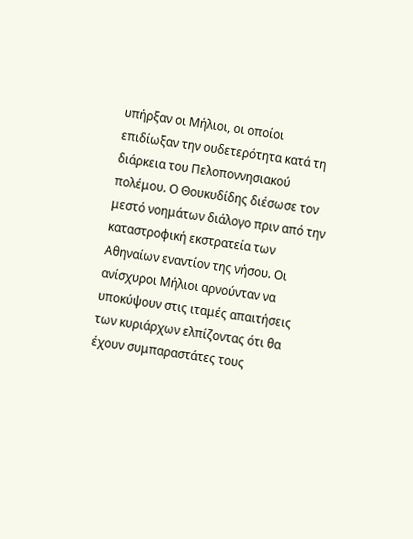υπήρξαν οι Μήλιοι, οι οποίοι επιδίωξαν την ουδετερότητα κατά τη διάρκεια του Πελοποννησιακού πολέμου. Ο Θουκυδίδης διέσωσε τον μεστό νοημάτων διάλογο πριν από την καταστροφική εκστρατεία των Αθηναίων εναντίον της νήσου. Οι ανίσχυροι Μήλιοι αρνούνταν να υποκύψουν στις ιταμές απαιτήσεις των κυριάρχων ελπίζοντας ότι θα έχουν συμπαραστάτες τους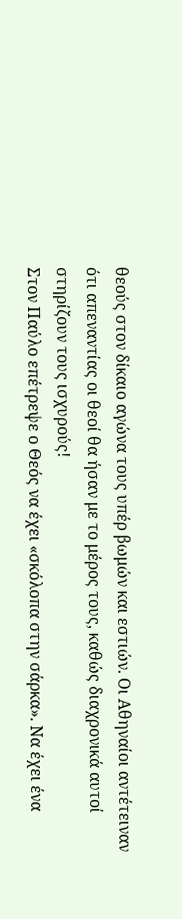θεούς στον δίκαιο αγώνα τους υπέρ βωμών και εστιών. Οι Αθηναίοι αντέτειναν ότι απεναντίας οι θεοί θα ήσαν με το μέρος τους, καθώς διαχρονικά αυτοί στηρίζουν τους ισχυρούς!
Στον Παύλο επέτρεψε ο Θεός να έχει «σκόλοπα στην σάρκα». Να έχει ένα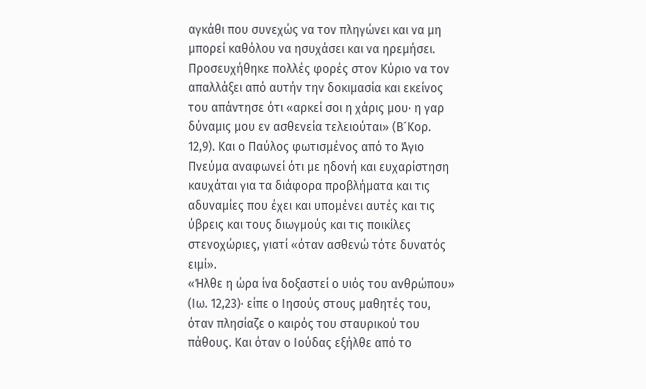αγκάθι που συνεχώς να τον πληγώνει και να μη μπορεί καθόλου να ησυχάσει και να ηρεμήσει. Προσευχήθηκε πολλές φορές στον Κύριο να τον απαλλάξει από αυτήν την δοκιμασία και εκείνος του απάντησε ότι «αρκεί σοι η χάρις μου· η γαρ δύναμις μου εν ασθενεία τελειούται» (Β´Κορ. 12,9). Και ο Παύλος φωτισμένος από το Άγιο Πνεύμα αναφωνεί ότι με ηδονή και ευχαρίστηση καυχάται για τα διάφορα προβλήματα και τις αδυναμίες που έχει και υπομένει αυτές και τις ύβρεις και τους διωγμούς και τις ποικίλες στενοχώριες, γιατί «όταν ασθενώ τότε δυνατός ειμί».
«Ήλθε η ώρα ίνα δοξαστεί ο υιός του ανθρώπου» (Ιω. 12,23)· είπε ο Ιησούς στους μαθητές του, όταν πλησίαζε ο καιρός του σταυρικού του πάθους. Και όταν ο Ιούδας εξήλθε από το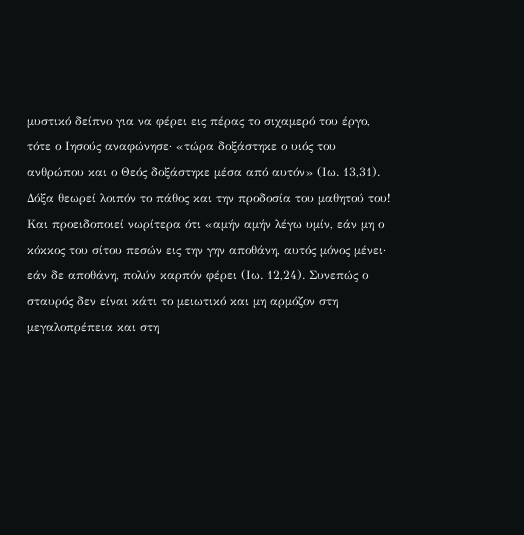μυστικό δείπνο για να φέρει εις πέρας το σιχαμερό του έργο, τότε ο Ιησούς αναφώνησε· «τώρα δοξάστηκε ο υιός του ανθρώπου και ο Θεός δοξάστηκε μέσα από αυτόν» (Ιω. 13,31). Δόξα θεωρεί λοιπόν το πάθος και την προδοσία του μαθητού του! Και προειδοποιεί νωρίτερα ότι «αμήν αμήν λέγω υμίν, εάν μη ο κόκκος του σίτου πεσών εις την γην αποθάνη, αυτός μόνος μένει· εάν δε αποθάνη, πολύν καρπόν φέρει (Ιω. 12,24). Συνεπώς ο σταυρός δεν είναι κάτι το μειωτικό και μη αρμόζον στη μεγαλοπρέπεια και στη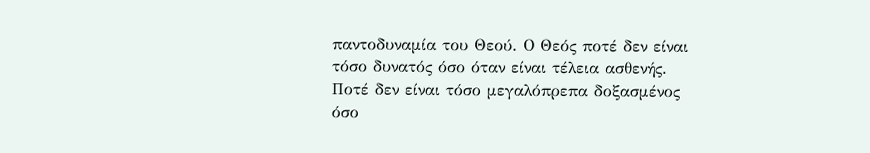παντοδυναμία του Θεού. Ο Θεός ποτέ δεν είναι τόσο δυνατός όσο όταν είναι τέλεια ασθενής. Ποτέ δεν είναι τόσο μεγαλόπρεπα δοξασμένος όσο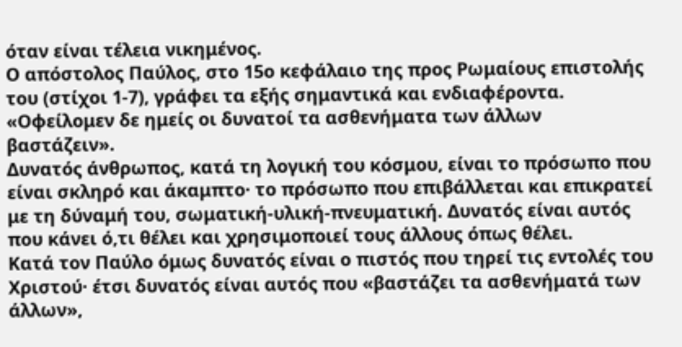όταν είναι τέλεια νικημένος.
Ο απόστολος Παύλος, στο 15ο κεφάλαιο της προς Ρωμαίους επιστολής του (στίχοι 1-7), γράφει τα εξής σημαντικά και ενδιαφέροντα.
«Οφείλομεν δε ημείς οι δυνατοί τα ασθενήματα των άλλων βαστάζειν».
Δυνατός άνθρωπος, κατά τη λογική του κόσμου, είναι το πρόσωπο που είναι σκληρό και άκαμπτο· το πρόσωπο που επιβάλλεται και επικρατεί με τη δύναμή του, σωματική-υλική-πνευματική. Δυνατός είναι αυτός που κάνει ό,τι θέλει και χρησιμοποιεί τους άλλους όπως θέλει.
Κατά τον Παύλο όμως δυνατός είναι ο πιστός που τηρεί τις εντολές του Χριστού· έτσι δυνατός είναι αυτός που «βαστάζει τα ασθενήματά των άλλων»,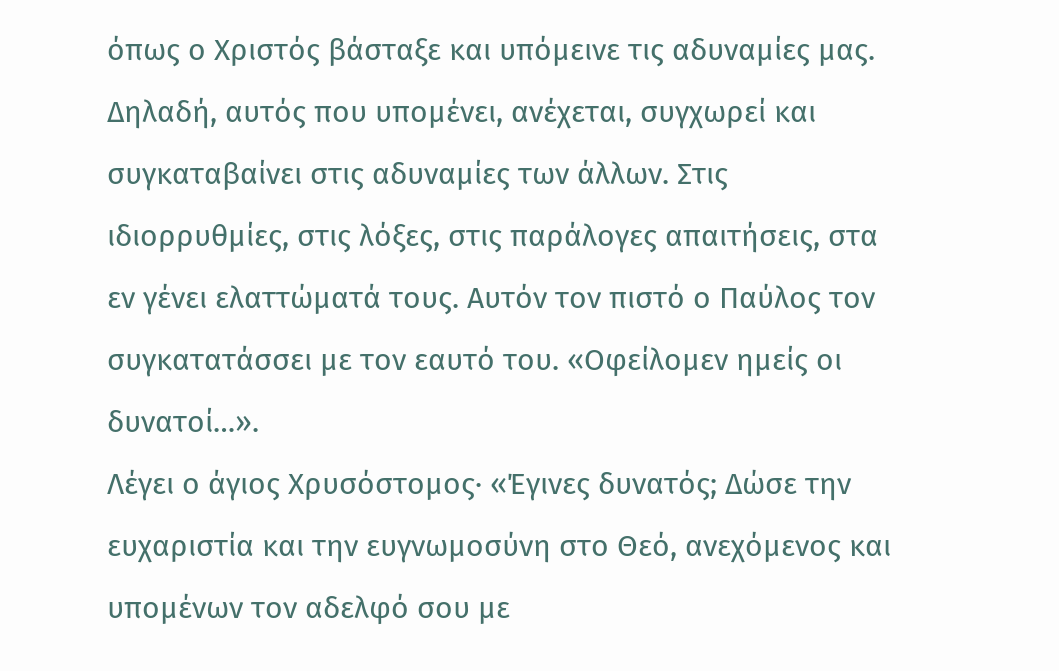όπως ο Χριστός βάσταξε και υπόμεινε τις αδυναμίες μας. Δηλαδή, αυτός που υπομένει, ανέχεται, συγχωρεί και συγκαταβαίνει στις αδυναμίες των άλλων. Στις ιδιορρυθμίες, στις λόξες, στις παράλογες απαιτήσεις, στα εν γένει ελαττώματά τους. Αυτόν τον πιστό ο Παύλος τον συγκατατάσσει με τον εαυτό του. «Οφείλομεν ημείς οι δυνατοί…».
Λέγει ο άγιος Χρυσόστομος· «Έγινες δυνατός; Δώσε την ευχαριστία και την ευγνωμοσύνη στο Θεό, ανεχόμενος και υπομένων τον αδελφό σου με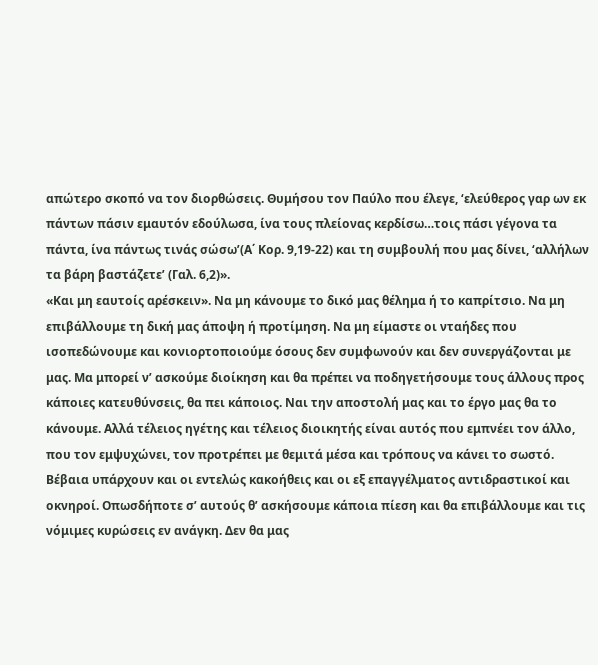απώτερο σκοπό να τον διορθώσεις. Θυμήσου τον Παύλο που έλεγε, ‘ελεύθερος γαρ ων εκ πάντων πάσιν εμαυτόν εδούλωσα, ίνα τους πλείονας κερδίσω…τοις πάσι γέγονα τα πάντα, ίνα πάντως τινάς σώσω’(Α΄ Κορ. 9,19-22) και τη συμβουλή που μας δίνει, ‘αλλήλων τα βάρη βαστάζετε’ (Γαλ. 6,2)».
«Και μη εαυτοίς αρέσκειν». Να μη κάνουμε το δικό μας θέλημα ή το καπρίτσιο. Να μη επιβάλλουμε τη δική μας άποψη ή προτίμηση. Να μη είμαστε οι νταήδες που ισοπεδώνουμε και κονιορτοποιούμε όσους δεν συμφωνούν και δεν συνεργάζονται με μας. Μα μπορεί ν’ ασκούμε διοίκηση και θα πρέπει να ποδηγετήσουμε τους άλλους προς κάποιες κατευθύνσεις, θα πει κάποιος. Ναι την αποστολή μας και το έργο μας θα το κάνουμε. Αλλά τέλειος ηγέτης και τέλειος διοικητής είναι αυτός που εμπνέει τον άλλο, που τον εμψυχώνει, τον προτρέπει με θεμιτά μέσα και τρόπους να κάνει το σωστό. Βέβαια υπάρχουν και οι εντελώς κακοήθεις και οι εξ επαγγέλματος αντιδραστικοί και οκνηροί. Οπωσδήποτε σ’ αυτούς θ’ ασκήσουμε κάποια πίεση και θα επιβάλλουμε και τις νόμιμες κυρώσεις εν ανάγκη. Δεν θα μας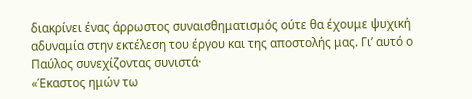διακρίνει ένας άρρωστος συναισθηματισμός ούτε θα έχουμε ψυχική αδυναμία στην εκτέλεση του έργου και της αποστολής μας. Γι’ αυτό ο Παύλος συνεχίζοντας συνιστά·
«Έκαστος ημών τω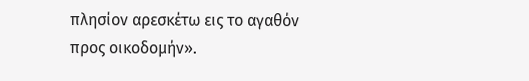πλησίον αρεσκέτω εις το αγαθόν προς οικοδομήν».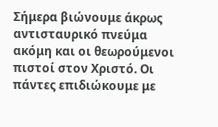Σήμερα βιώνουμε άκρως αντισταυρικό πνεύμα ακόμη και οι θεωρούμενοι πιστοί στον Χριστό. Οι πάντες επιδιώκουμε με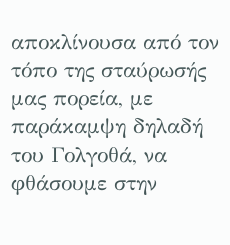αποκλίνουσα από τον τόπο της σταύρωσής μας πορεία, με παράκαμψη δηλαδή του Γολγοθά, να φθάσουμε στην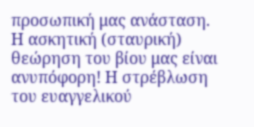προσωπική μας ανάσταση. Η ασκητική (σταυρική) θεώρηση του βίου μας είναι ανυπόφορη! Η στρέβλωση του ευαγγελικού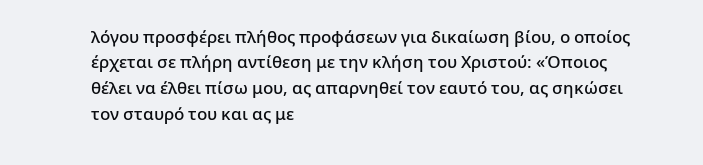λόγου προσφέρει πλήθος προφάσεων για δικαίωση βίου, ο οποίος έρχεται σε πλήρη αντίθεση με την κλήση του Χριστού: «Όποιος θέλει να έλθει πίσω μου, ας απαρνηθεί τον εαυτό του, ας σηκώσει τον σταυρό του και ας με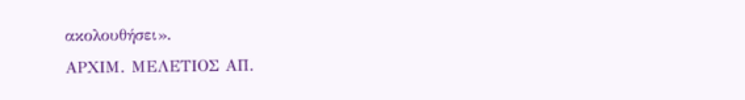ακολουθήσει».
ΑΡΧΙΜ. ΜΕΛΕΤΙΟΣ ΑΠ.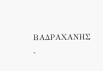ΒΑΔΡΑΧΑΝΗΣ
.